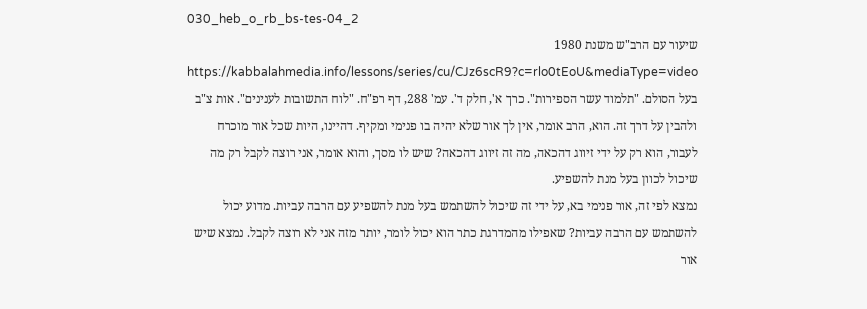030_heb_o_rb_bs-tes-04_2
שיעור עם הרב"ש משנת 1980
https://kabbalahmedia.info/lessons/series/cu/CJz6scR9?c=rlo0tEoU&mediaType=video
בעל הסולם. "תלמוד עשר הספירות". כרך א', חלק ד'. עמ' 288, דף רפ"ח. "לוח התשובות לענינים". אות צ"ב
ולהבין על דרך זה. הוא, הרב אומר, אין לך אור שלא יהיה בו פנימי ומקיף. דהיינו, היות שכל אור מוכרח לעבור, הוא רק על ידי זיווג דהכאה, מה זה זיווג דהכאה? שיש לו מסך, והוא אומר, אני רוצה לקבל רק מה שיכול לכוון בעל מנת להשפיע.
נמצא לפי זה, אור פנימי בא, על ידי זה שיכול להשתמש בעל מנת להשפיע עם הרבה עביות. מדוע יכול להשתמש עם הרבה עביות? שאפילו מהמדרגת כתר הוא יכול לומר, יותר מזה אני לא רוצה לקבל. נמצא שיש אור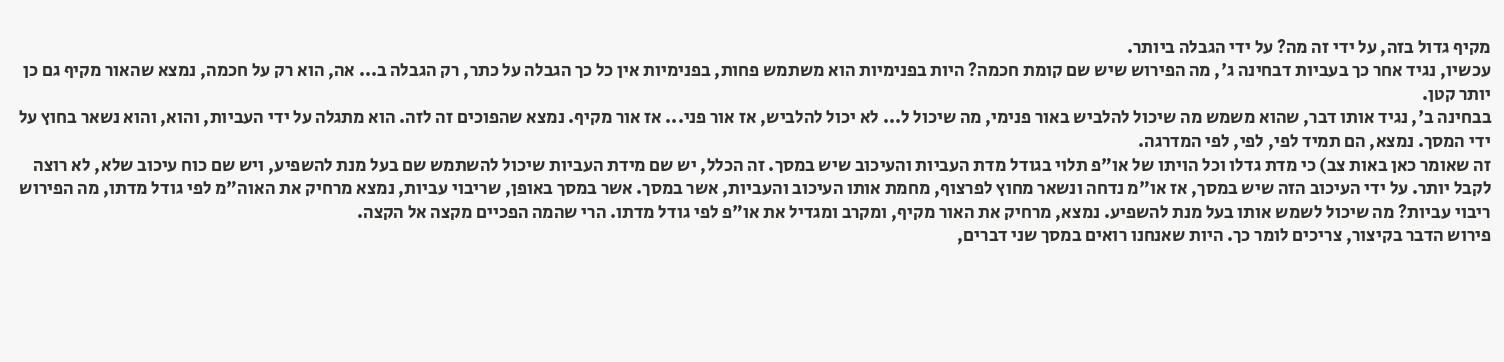מקיף גדול בזה, על ידי זה מה? על ידי הגבלה ביותר.
עכשיו, נגיד אחר כך בעביות דבחינה ג', מה הפירוש שיש שם קומת חכמה? היות בפנימיות הוא משתמש פחות, בפנימיות אין כל כך הגבלה על כתר, רק הגבלה ב... אה, הוא רק על חכמה, נמצא שהאור מקיף גם כן יותר קטן.
בבחינה ב', נגיד אותו דבר, שהוא משמש מה שיכול להלביש באור פנימי, מה שיכול ל... לא יכול להלביש, אז אור פני... אז אור מקיף. נמצא שהפוכים זה לזה. הוא מתגלה על ידי העביות, והוא, והוא נשאר בחוץ על ידי המסך. נמצא, הם תמיד לפי, לפי, לפי המדרגה.
זה שאומר כאן באות צב) כי מדת גדלו וכל הויתו של או"פ תלוי בגודל מדת העביות והעיכוב שיש במסך. זה הכלל, יש שם מידת העביות שיכול להשתמש שם בעל מנת להשפיע, ויש שם כוח עיכוב שלא, לא רוצה לקבל יותר. על ידי העיכוב הזה שיש במסך, אז או"מ נדחה ונשאר מחוץ לפרצוף, מחמת אותו העיכוב והעביות, אשר במסך. אשר במסך באופן, שריבוי עביות, נמצא מרחיק את האוה"מ לפי גודל מדתו, מה הפירוש ריבוי עביות? מה שיכול לשמש אותו בעל מנת להשפיע. נמצא, מרחיק את האור מקיף, ומקרב ומגדיל את או"פ לפי גודל מדתו. הרי שהמה הפכיים מקצה אל הקצה.
פירוש הדבר בקיצור, צריכים לומר כך. היות שאנחנו רואים במסך שני דברים,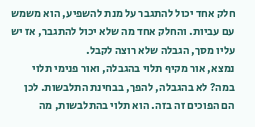חלק אחד יכול להתגבר על מנת להשפיע, הוא משמש עם עביות. והחלק אחד מה שלא יכול להתגבר, אז יש עליו מסך, הגבלה שלא רוצה לקבל.
נמצא, אור מקיף תלוי בהגבלה, ואור פנימי תלוי במה? לא בהגבלה, להפך, בבחינת התלבשות. לכן הם הפוכים זה בזה. הוא תלוי בהתלבשות, מה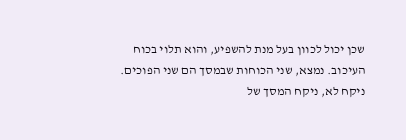שכן יכול לכוון בעל מנת להשפיע, והוא תלוי בכוח העיכוב. נמצא, שני הכוחות שבמסך הם שני הפוכים. ניקח לא, ניקח המסך של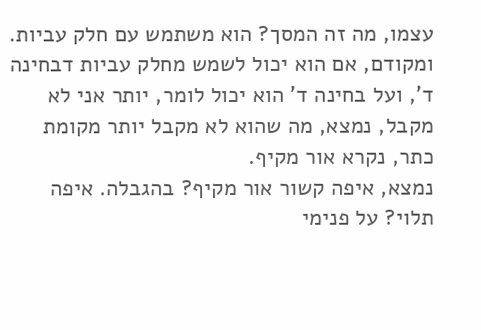עצמו, מה זה המסך? הוא משתמש עם חלק עביות. ומקודם, אם הוא יכול לשמש מחלק עביות דבחינה ד', ועל בחינה ד' הוא יכול לומר, יותר אני לא מקבל, נמצא, מה שהוא לא מקבל יותר מקומת כתר, נקרא אור מקיף.
נמצא, איפה קשור אור מקיף? בהגבלה. איפה תלוי? על פנימי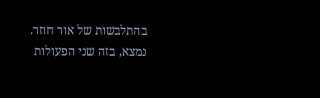בהתלבשות של אור חוזר. נמצא, בזה שני הפעולות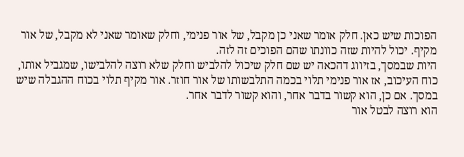הפוכות שיש כאן. חלק אומר שאני כן מקבל, של אור פנימי, וחלק שאומר שאני לא מקבל, של אור מקיף. יכול להיות שזה כוונתו שהם הפוכים זה לזה.
היות שבמסך, בזיווג דהכאה יש שם חלק שיכול להלביש וחלק שלא רוצה להלבישו, שמגביל אותו, כוח העיכוב, אז אור פנימי תלוי בכמה התלבשותו של אור חוזר. אור מקיף תלוי בכוח ההגבלה שיש במסך. אם כן, הוא קשור בדבר אחר, והוא קשור לדבר אחר.
הוא רוצה לבטל אור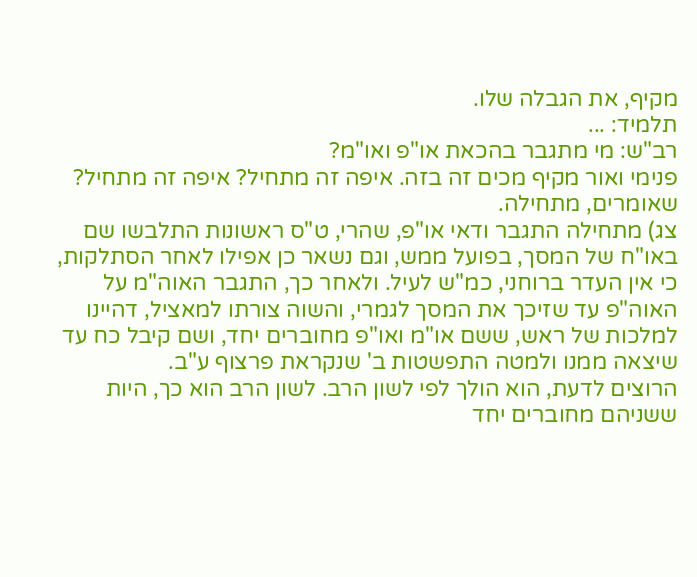מקיף, את הגבלה שלו.
תלמיד: ...
רב"ש: מי מתגבר בהכאת או"פ ואו"מ?
פנימי ואור מקיף מכים זה בזה. איפה זה מתחיל? איפה זה מתחיל? שאומרים, מתחילה.
צג) מתחילה התגבר ודאי או"פ, שהרי, ט"ס ראשונות התלבשו שם באו"ח של המסך, בפועל ממש, וגם נשאר כן אפילו לאחר הסתלקות, כי אין העדר ברוחני, כמ"ש לעיל. ולאחר כך, התגבר האוה"מ על האוה"פ עד שזיכך את המסך לגמרי, והשוה צורתו למאציל, דהיינו למלכות של ראש, ששם או"מ ואו"פ מחוברים יחד, ושם קיבל כח עד שיצאה ממנו ולמטה התפשטות ב' שנקראת פרצוף ע"ב.
הרוצים לדעת, הוא הולך לפי לשון הרב. לשון הרב הוא כך, היות ששניהם מחוברים יחד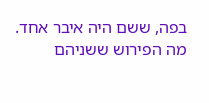בפה, ששם היה איבר אחד. מה הפירוש ששניהם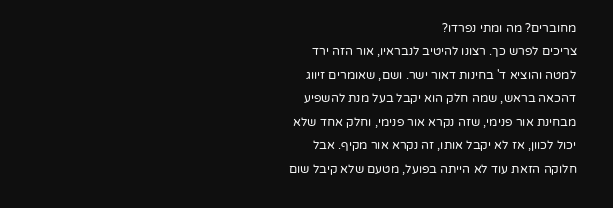מחוברים? מה ומתי נפרדו?
צריכים לפרש כך. רצונו להיטיב לנבראיו, אור הזה ירד למטה והוציא ד' בחינות דאור ישר. ושם, שאומרים זיווג דהכאה בראש, שמה חלק הוא יקבל בעל מנת להשפיע מבחינת אור פנימי, שזה נקרא אור פנימי, וחלק אחד שלא יכול לכוון, אז לא יקבל אותו, זה נקרא אור מקיף. אבל חלוקה הזאת עוד לא הייתה בפועל, מטעם שלא קיבל שום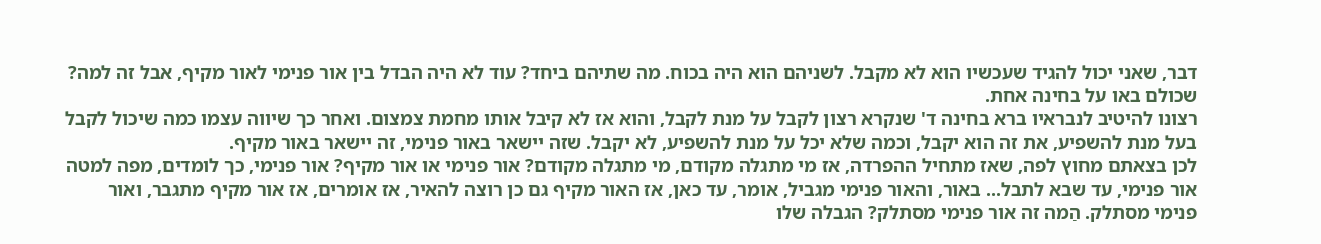דבר, שאני יכול להגיד שעכשיו הוא לא מקבל. לשניהם הוא היה בכוח. מה שתיהם ביחד? עוד לא היה הבדל בין אור פנימי לאור מקיף, אבל זה למה? שכולם באו על בחינה אחת.
רצונו להיטיב לנבראיו ברא בחינה ד' שנקרא רצון לקבל על מנת לקבל, והוא אז לא קיבל אותו מחמת צמצום. ואחר כך שיווה עצמו כמה שיכול לקבל בעל מנת להשפיע, את זה הוא יקבל, וכמה שלא יכל על מנת להשפיע, לא יקבל. שזה יישאר באור פנימי, זה יישאר באור מקיף.
לכן בצאתם מחוץ לפה, שאז מתחיל ההפרדה, אז מי מתגלה מקודם, מי מתגלה מקודם? אור פנימי או אור מקיף? אור פנימי, כך לומדים, מפה למטה אור פנימי, עד שבא לתבל... באור, והאור פנימי מגביל, אומר, עד כאן, אז האור מקיף גם כן רוצה להאיר, אז אומרים, אז אור מקיף מתגבר, ואור פנימי מסתלק. הַמה זה אור פנימי מסתלק? הגבלה שלו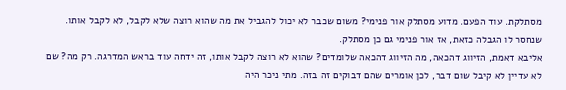מסתלקת. עוד הפעם. מדוע מסתלק אור פנימי? משום שכבר לא יכול להגביל את מה שהוא רוצה שלא לקבל, לא לקבל אותו. שנחסר לו הגבלה כזאת, אז אור פנימי גם כן מסתלק.
אליבא דאמת, הזיווג דהכאה, מה הזיווג דהכאה שלומדים? שהוא לא רוצה לקבל אותו, זה ידחה עוד בראש המדרגה. רק מה? שם לא עדיין לא קיבל שום דבר, לכן אומרים שהם דבוקים זה בזה. מתי ניכר היה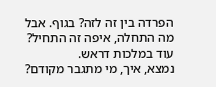הפרדה בין זה לזה? בגוף. אבל מה התחלה, איפה זה התחיל? עוד במלכות דראש.
נמצא, איך, מי מתגבר מקודם?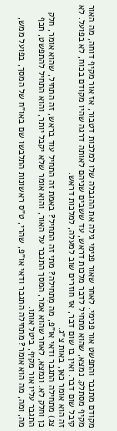מקודם מתגבר והתפשט אור פנימי. לאחר שאור פנימי גילה את ההגבלה שלו למלכות דטבור, אז אור מקיף דוחה, מה האור מקיף מסתלק. נמצא, שהוא מתחיל לדבר מלכות דראש, עד ששבים שניהם לאותה דרגה שהיו מקודם בכוח, לא בפועל. לא קיבל שום דבר. ואין בו שום דבר, אז חוזרים שוב למעלה, למלכות דראש.
זה הוא אומר כאן, באות צ"ג.
צג) מתחילה התגבר ודאי או"פ, מה מִתחילה? מתי זה התחיל? באמת זה התחיל עוד בראש, זה התחיל, שהוא אומר, חלק כן וחלק לא. ונמצא, לאחר שהוא אמר, המסך התגבר על האור, והוא אומר שלא יקבל יותר, והוא התחיל להתפשט, תכף התגבר עליו אור מקיף, ביטל אותו.
מה, ומה, מה הוא אומר? מתחילה התגבר ודאי או"פ, שהרי, ט"ס ראשונות התלבשו שם באו"ח של המסך, בפועל ממש,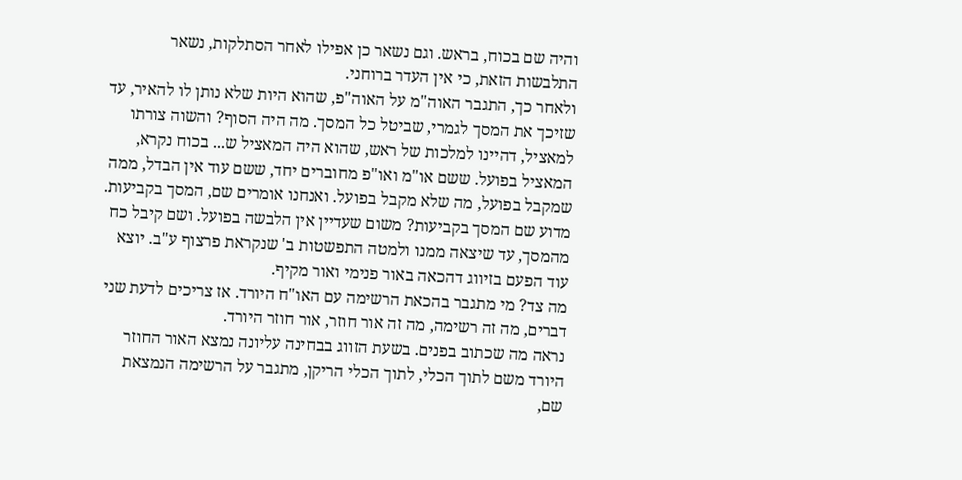והיה שם בכוח, בראש. וגם נשאר כן אפילו לאחר הסתלקות, נשאר התלבשות הזאת, כי אין העדר ברוחני.
ולאחר כך, התגבר האוה"מ על האוה"פ, שהוא היות שלא נותן לו להאיר, עד שזיכך את המסך לגמרי, שביטל כל המסך. מה היה הסוף? והשוה צורתו למאציל, דהיינו למלכות של ראש, שהוא היה המאציל ש... בכוח נקרא, המאציל בפועל. ששם או"מ ואו"פ מחוברים יחד, ששם עוד אין הבדל, ממה שמקבל בפועל, מה שלא מקבל בפועל. ואנחנו אומרים שם, המסך בקביעות. מדוע שם המסך בקביעות? משום שעדיין אין הלבשה בפועל. ושם קיבל כח מהמסך, עד שיצאה ממנו ולמטה התפשטות ב' שנקראת פרצוף ע"ב. יוצא עוד הפעם בזיווג דהכאה באור פנימי ואור מקיף.
מה צד? מי מתגבר בהכאת הרשימה עם האו"ח היורד. אז צריכים לדעת שני דברים, מה זה רשימה, מה זה אור חוזר, אור חוזר היורד.
נראה מה שכתוב בפנים. בשעת הזווג בבחינה עליונה נמצא האור החוזר היורד משם לתוך הכלי, לתוך הכלי הריקן, מתגבר על הרשימה הנמצאת שם,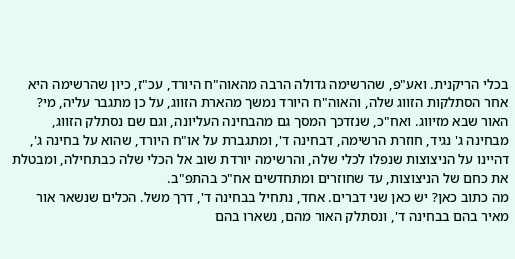בכלי הריקנית. ואע"פ, שהרשימה גדולה הרבה מהאוה"ח היורד, עכ"ז, כיון שהרשימה היא אחר הסתלקות הזווג שלה, והאוה"ח היורד נמשך מהארת הזווג, על כן מתגבר עליה, מי? האור שבא מזיווג. ואח"כ, שנזדכך המסך גם מהבחינה העליונה, וגם שם נסתלק הזווג, מבחינה ג' נגיד, חוזרת הרשימה, דבחינה ד', ומתגברת על או"ח היורד, שהוא על בחינה ג', דהיינו על הניצוצות שנפלו לכלי שלה, והרשימה יורדת שוב אל הכלי שלה כבתחילה, ומבטלת את כחם של הניצוצות, עד שחוזרים ומתחדשים אח"כ בהתפ"ב.
מה כתוב כאן? יש כאן שני דברים. אחד, נתחיל בבחינה ד', דרך משל. הכלים שנשאר אור מאיר בהם בבחינה ד', ונסתלק האור מהם, נשארו בהם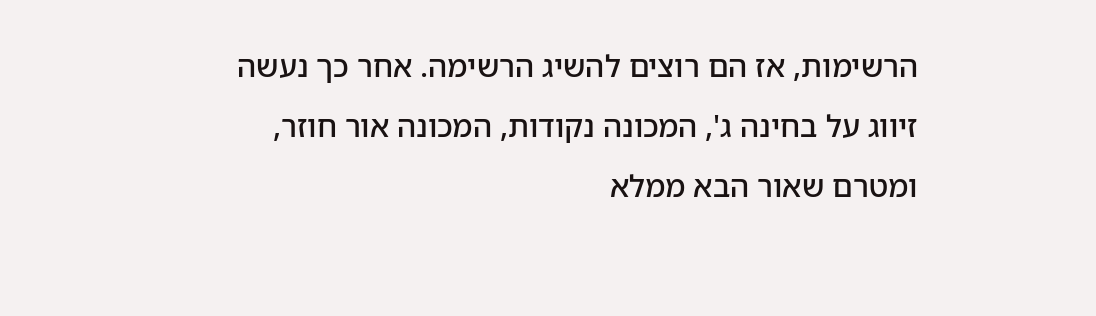הרשימות, אז הם רוצים להשיג הרשימה. אחר כך נעשה זיווג על בחינה ג', המכונה נקודות, המכונה אור חוזר, ומטרם שאור הבא ממלא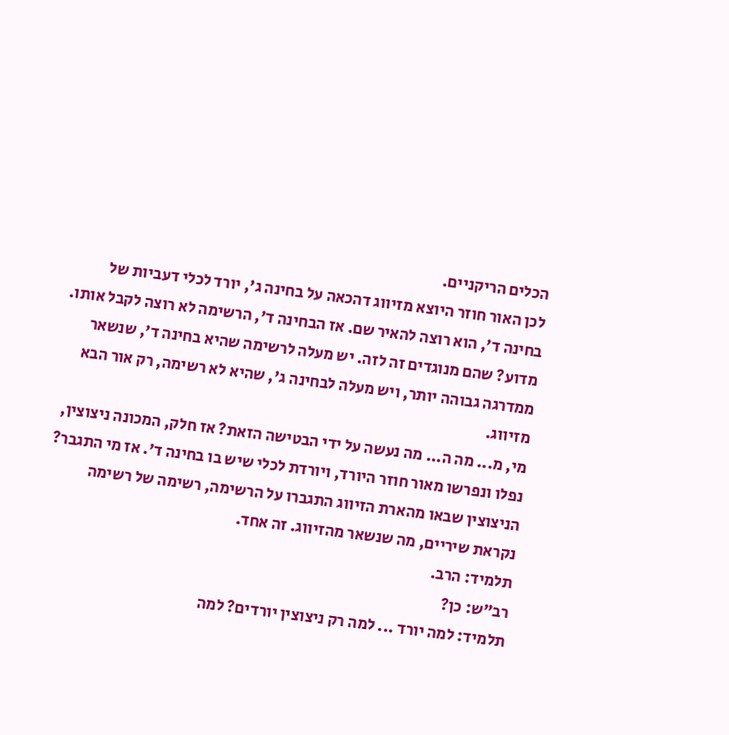הכלים הריקניים.
לכן האור חוזר היוצא מזיווג דהכאה על בחינה ג', יורד לכלי דעביות של בחינה ד', הוא רוצה להאיר שם. אז הבחינה ד', הרשימה לא רוצה לקבל אותו. מדוע? שהם מנוגדים זה לזה. יש מעלה לרשימה שהיא בחינה ד', שנשאר ממדרגה גבוהה יותר, ויש מעלה לבחינה ג', שהיא לא רשימה, רק אור הבא מזיווג.
מי, מ... מה ה... מה נעשה על ידי הבטישה הזאת? אז חלק, המכונה ניצוצין, נפלו ונפרשו מאור חוזר היורד, ויורדת לכלי שיש בו בחינה ד'. אז מי התגבר? הניצוצין שבאו מהארת הזיווג התגברו על הרשימה, רשימה של רשימה נקראת שיריים, מה שנשאר מהזיווג. זה אחד.
תלמיד: הרב.
רב"ש: כן?
תלמיד: למה יורד ... למה רק ניצוצין יורדים? למה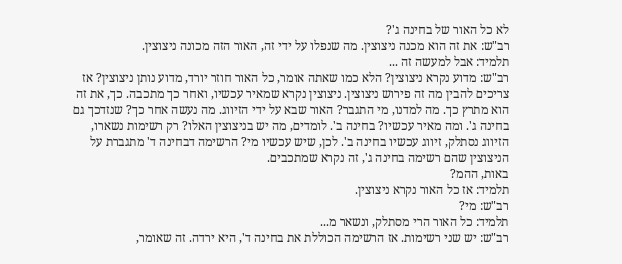לא כל האור של בחינה ג'?
רב"ש: את זה הוא מכנה ניצוצין. מה שנפלו על ידי זה, האור הזה מכונה ניצוצין.
תלמיד: אבל למעשה זה ...
רב"ש: מדוע נקרא ניצוצין? הלא כמו שאתה אומר, כל האור חוזר יורד, מדוע נותן ניצוצין? אז צריכים להבין מה זה פירוש ניצוצין. ניצוצין נקרא שמאיר עכשיו, ואחר כך מתכבה. כך, את זה הוא מתרץ כך. מה למדנו, מי התגבר? האור שבא על ידי הזיווג. מה נעשה אחר כך? שנזדכך גם בחינה ג'. ומה מאיר עכשיו? בחינה ב'. לומדים, מה יש בניצוצין האלו? רק רשימות נשארו, הזיווג נסתלק, זיווג עכשיו בחינה ב'. לכן, שיש עכשיו מי? הרשימה דבחינה ד' מתגברת על הניצוצין שהם רשימה בחינה ג', זה נקרא שמתכבים.
באות, ההמ?
תלמיד: אז כל האור נקרא ניצוצין.
רב"ש: מי?
תלמיד: כל האור הרי מסתלק, ונשאר מ...
רב"ש: יש שני רשימות. אז הרשימה הכוללת את בחינה ד', היא ירדה. זה שאומר,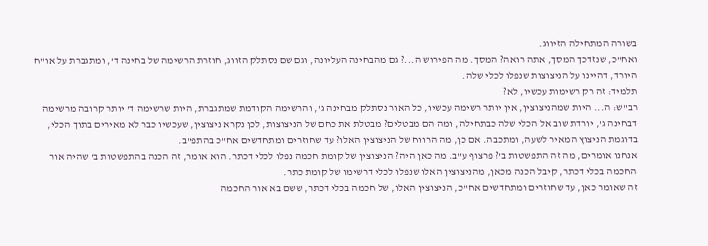בשורה המתחילה הזיווג.
ואח"כ, שנזדכך המסך, אתה רואה? המסך. מה הפירוש ה...? גם מהבחינה העליונה, וגם שם נסתלק הזווג, חוזרת הרשימה של בחינה ד', ומתגברת על או"ח היורד, דהיינו על הניצוצות שנפלו לכלי שלה.
תלמיד: זה רק רשימות עכשיו, לא?
רב"ש: ה... היות שמהניצוצין, אין יותר רשימה עכשיו, כל האור נסתלק מבחינה ג', והרשימה הקודמת שמתגברת, היות שרשימה ד' יותר קרובה מרשימה דבחינה ג', יורדת שוב אל הכלי שלה כבתחילה, ומה הם מבטלים? מבטלת את כחם של הניצוצות, לכן נקרא ניצוצין, שעכשיו כבר לא מאירים בתוך הכלי, בדוגמת הניצוץ המאיר לשעה, ומתכבה. אם כן, מה הרווח של הניצוצין האלו? עד שחוזרים ומתחדשים אח"כ בהתפ"ב.
אנחנו אומרים, מה זה התפשטות ב'? פרצוף ע"ב. מה כאן היה? הניצוצין של קומת חכמה נפלו לכלי דכתר. הוא אומר, זה הכנה בהתפשטות ב' שהיה אור החכמה בכלי דכתר, קיבל הכנה מכאן, מהניצוצין האלו שנפלו לכלי דרשימו של קומת כתר.
זה שאומר כאן, עד שחוזרים ומתחדשים אח"כ, הניצוצין האלו, של חכמה בכלי דכתר, ששם בא אור החכמה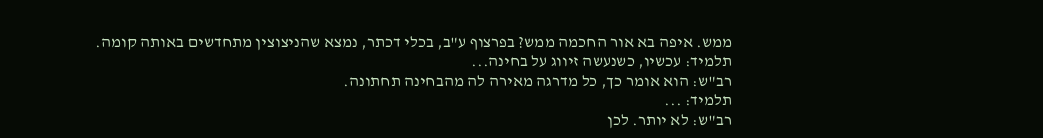ממש. איפה בא אור החכמה ממש? בפרצוף ע"ב, בכלי דכתר, נמצא שהניצוצין מתחדשים באותה קומה.
תלמיד: עכשיו, כשנעשה זיווג על בחינה...
רב"ש: הוא אומר כך, כל מדרגה מאירה לה מהבחינה תחתונה.
תלמיד: ...
רב"ש: לא יותר. לכן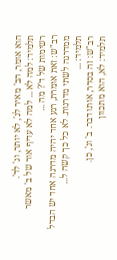הוא אומר, הב' מאיר לג', לא יותר, וג' לד'.
תלמיד: למה לא ... למה לא עדיף אור של ב' מאשר רשימות של ד'? מה ...
רב"ש: זאת אומרת, רגע אחד יהיה מדרגה אחד יש הבדל ממדרגה לשתי מדרגות. לא כל כך קשה ל...
תלמיד: ...
רב"ש: זה בסדר, אותו דבר. ב' וג', כן.
תלמיד: לא, הוא מתכוון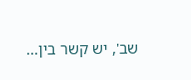שב', יש קשר בין...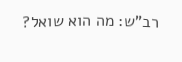רב"ש: מה הוא שואל?